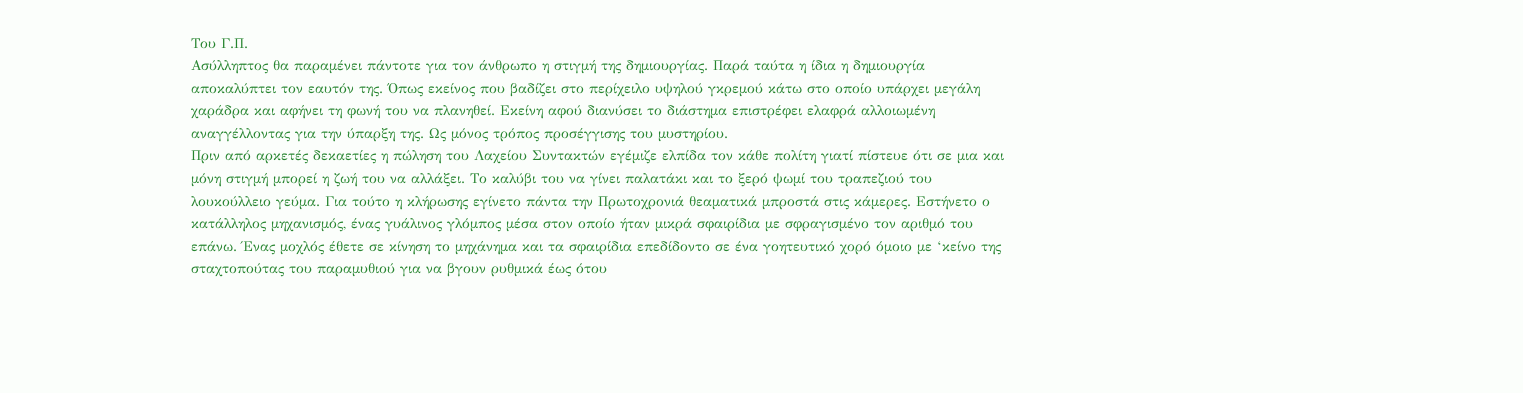Του Γ.Π.
Ασύλληπτος θα παραμένει πάντοτε για τον άνθρωπο η στιγμή της δημιουργίας. Παρά ταύτα η ίδια η δημιουργία αποκαλύπτει τον εαυτόν της. Όπως εκείνος που βαδίζει στο περίχειλο υψηλού γκρεμού κάτω στο οποίο υπάρχει μεγάλη χαράδρα και αφήνει τη φωνή του να πλανηθεί. Εκείνη αφού διανύσει το διάστημα επιστρέφει ελαφρά αλλοιωμένη αναγγέλλοντας για την ύπαρξη της. Ως μόνος τρόπος προσέγγισης του μυστηρίου.
Πριν από αρκετές δεκαετίες η πώληση του Λαχείου Συντακτών εγέμιζε ελπίδα τον κάθε πολίτη γιατί πίστευε ότι σε μια και μόνη στιγμή μπορεί η ζωή του να αλλάξει. Το καλύβι του να γίνει παλατάκι και το ξερό ψωμί του τραπεζιού του λουκούλλειο γεύμα. Για τούτο η κλήρωσης εγίνετο πάντα την Πρωτοχρονιά θεαματικά μπροστά στις κάμερες. Εστήνετο ο κατάλληλος μηχανισμός, ένας γυάλινος γλόμπος μέσα στον οποίο ήταν μικρά σφαιρίδια με σφραγισμένο τον αριθμό του επάνω. Ένας μοχλός έθετε σε κίνηση το μηχάνημα και τα σφαιρίδια επεδίδοντο σε ένα γοητευτικό χορό όμοιο με ‘κείνο της σταχτοπούτας του παραμυθιού για να βγουν ρυθμικά έως ότου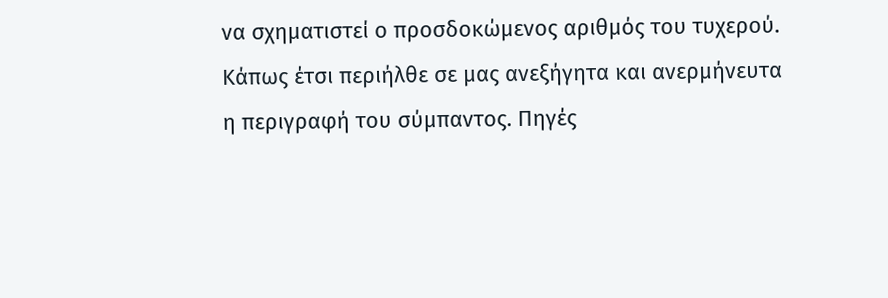να σχηματιστεί ο προσδοκώμενος αριθμός του τυχερού. Κάπως έτσι περιήλθε σε μας ανεξήγητα και ανερμήνευτα η περιγραφή του σύμπαντος. Πηγές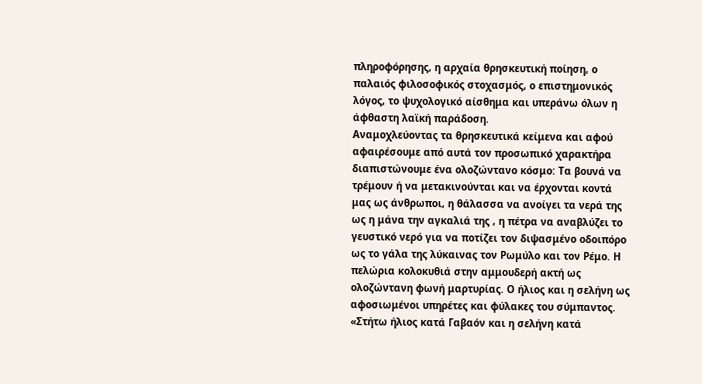πληροφόρησης, η αρχαία θρησκευτική ποίηση, ο παλαιός φιλοσοφικός στοχασμός, ο επιστημονικός λόγος, το ψυχολογικό αίσθημα και υπεράνω όλων η άφθαστη λαϊκή παράδοση.
Αναμοχλεύοντας τα θρησκευτικά κείμενα και αφού αφαιρέσουμε από αυτά τον προσωπικό χαρακτήρα διαπιστώνουμε ένα ολοζώντανο κόσμο: Τα βουνά να τρέμουν ή να μετακινούνται και να έρχονται κοντά μας ως άνθρωποι, η θάλασσα να ανοίγει τα νερά της ως η μάνα την αγκαλιά της , η πέτρα να αναβλύζει το γευστικό νερό για να ποτίζει τον διψασμένο οδοιπόρο ως το γάλα της λύκαινας τον Ρωμύλο και τον Ρέμο. Η πελώρια κολοκυθιά στην αμμουδερή ακτή ως ολοζώντανη φωνή μαρτυρίας. Ο ήλιος και η σελήνη ως αφοσιωμένοι υπηρέτες και φύλακες του σύμπαντος. «Στήτω ήλιος κατά Γαβαόν και η σελήνη κατά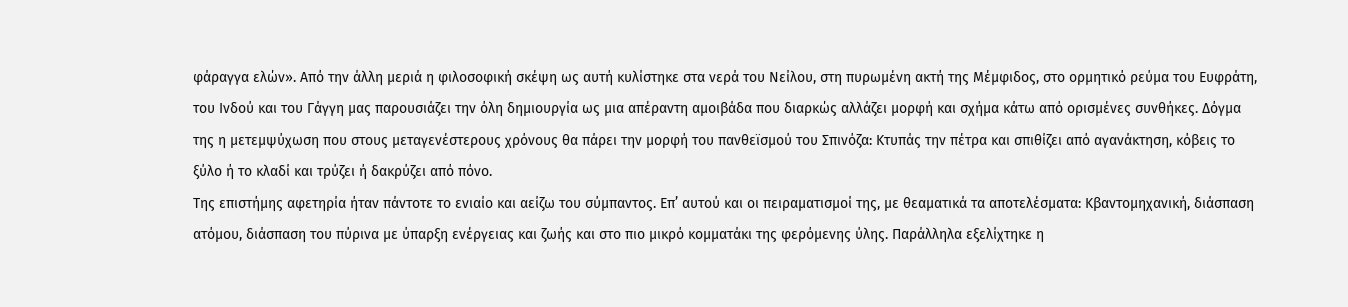φάραγγα ελών». Από την άλλη μεριά η φιλοσοφική σκέψη ως αυτή κυλίστηκε στα νερά του Νείλου, στη πυρωμένη ακτή της Μέμφιδος, στο ορμητικό ρεύμα του Ευφράτη, του Ινδού και του Γάγγη μας παρουσιάζει την όλη δημιουργία ως μια απέραντη αμοιβάδα που διαρκώς αλλάζει μορφή και σχήμα κάτω από ορισμένες συνθήκες. Δόγμα της η μετεμψύχωση που στους μεταγενέστερους χρόνους θα πάρει την μορφή του πανθεϊσμού του Σπινόζα: Κτυπάς την πέτρα και σπιθίζει από αγανάκτηση, κόβεις το ξύλο ή το κλαδί και τρύζει ή δακρύζει από πόνο.
Της επιστήμης αφετηρία ήταν πάντοτε το ενιαίο και αείζω του σύμπαντος. Επ’ αυτού και οι πειραματισμοί της, με θεαματικά τα αποτελέσματα: Κβαντομηχανική, διάσπαση ατόμου, διάσπαση του πύρινα με ύπαρξη ενέργειας και ζωής και στο πιο μικρό κομματάκι της φερόμενης ύλης. Παράλληλα εξελίχτηκε η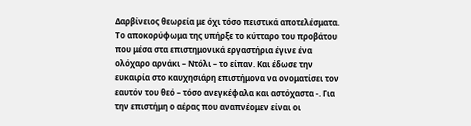Δαρβίνειος θεωρεία με όχι τόσο πειστικά αποτελέσματα. Το αποκορύφωμα της υπήρξε το κύτταρο του προβάτου που μέσα στα επιστημονικά εργαστήρια έγινε ένα ολόχαρο αρνάκι – Ντόλι – το είπαν. Και έδωσε την ευκαιρία στο καυχησιάρη επιστήμονα να ονοματίσει τον εαυτόν του θεό – τόσο ανεγκέφαλα και αστόχαστα -. Για την επιστήμη ο αέρας που αναπνέομεν είναι οι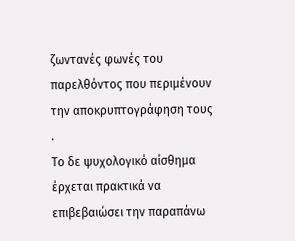ζωντανές φωνές του παρελθόντος που περιμένουν την αποκρυπτογράφηση τους .
Το δε ψυχολογικό αίσθημα έρχεται πρακτικά να επιβεβαιώσει την παραπάνω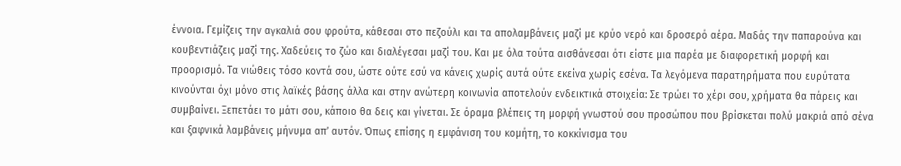έννοια. Γεμίζεις την αγκαλιά σου φρούτα, κάθεσαι στο πεζούλι και τα απολαμβάνεις μαζί με κρύο νερό και δροσερό αέρα. Μαδάς την παπαρούνα και κουβεντιάζεις μαζί της. Χαδεύεις το ζώο και διαλέγεσαι μαζί του. Και με όλα τούτα αισθάνεσαι ότι είστε μια παρέα με διαφορετική μορφή και προορισμό. Τα νιώθεις τόσο κοντά σου, ώστε ούτε εσύ να κάνεις χωρίς αυτά ούτε εκείνα χωρίς εσένα. Τα λεγόμενα παρατηρήματα που ευρύτατα κινούνται όχι μόνο στις λαϊκές βάσης άλλα και στην ανώτερη κοινωνία αποτελούν ενδεικτικά στοιχεία: Σε τρώει το χέρι σου, χρήματα θα πάρεις και συμβαίνει. Ξεπετάει το μάτι σου, κάποιο θα δεις και γίνεται. Σε όραμα βλέπεις τη μορφή γνωστού σου προσώπου που βρίσκεται πολύ μακριά από σένα και ξαφνικά λαμβάνεις μήνυμα απ’ αυτόν. Όπως επίσης η εμφάνιση του κομήτη, το κοκκίνισμα του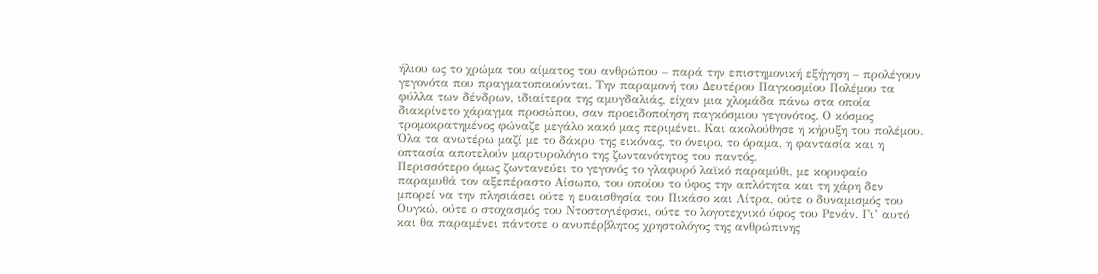ήλιου ως το χρώμα του αίματος του ανθρώπου – παρά την επιστημονική εξήγηση – προλέγουν γεγονότα που πραγματοποιούνται. Την παραμονή του Δευτέρου Παγκοσμίου Πολέμου τα φύλλα των δένδρων, ιδιαίτερα της αμυγδαλιάς, είχαν μια χλομάδα πάνω στα οποία διακρίνετο χάραγμα προσώπου, σαν προειδοποίηση παγκόσμιου γεγονότος. Ο κόσμος τρομοκρατημένος φώναζε μεγάλο κακό μας περιμένει. Και ακολούθησε η κήρυξη του πολέμου. Όλα τα ανωτέρω μαζί με το δάκρυ της εικόνας, το όνειρο, το όραμα, η φαντασία και η οπτασία αποτελούν μαρτυρολόγιο της ζωντανότητος του παντός.
Περισσότερο όμως ζωντανεύει το γεγονός το γλαφυρό λαϊκό παραμύθι, με κορυφαίο παραμυθά τον αξεπέραστο Αίσωπο, του οποίου το ύφος την απλότητα και τη χάρη δεν μπορεί να την πλησιάσει ούτε η ευαισθησία του Πικάσο και Λίτρα, ούτε ο δυναμισμός του Ουγκώ, ούτε ο στοχασμός του Ντοστογιέφσκι, ούτε το λογοτεχνικό ύφος του Ρενάν. Γι’ αυτό και θα παραμένει πάντοτε ο ανυπέρβλητος χρηστολόγος της ανθρώπινης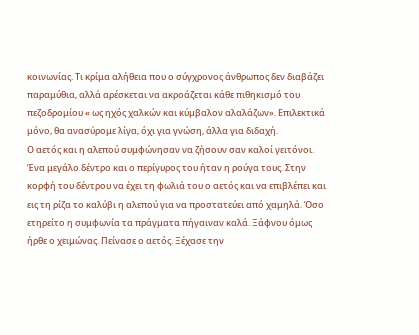κοινωνίας. Τι κρίμα αλήθεια που ο σύγχρονος άνθρωπος δεν διαβάζει παραμύθια, αλλά αρέσκεται να ακροάζεται κάθε πιθηκισμό του πεζοδρομίου « ως ηχός χαλκών και κύμβαλον αλαλάζων». Επιλεκτικά μόνο, θα ανασύρομε λίγα, όχι για γνώση, άλλα για διδαχή.
Ο αετός και η αλεπού συμφώνησαν να ζήσουν σαν καλοί γειτόνοι. Ένα μεγάλο δέντρο και ο περίγυρος του ήταν η ρούγα τους. Στην κορφή του δέντρου να έχει τη φωλιά του ο αετός και να επιβλέπει και εις τη ρίζα το καλύβι η αλεπού για να προστατεύει από χαμηλά. Όσο ετηρείτο η συμφωνία τα πράγματα πήγαιναν καλά. Ξάφνου όμως ήρθε ο χειμώνας. Πείνασε ο αετός. Ξέχασε την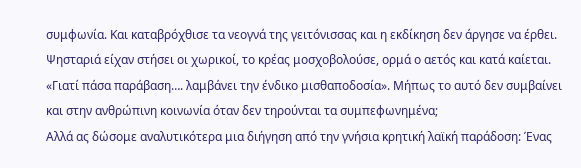συμφωνία. Και καταβρόχθισε τα νεογνά της γειτόνισσας και η εκδίκηση δεν άργησε να έρθει. Ψησταριά είχαν στήσει οι χωρικοί, το κρέας μοσχοβολούσε, ορμά ο αετός και κατά καίεται. «Γιατί πάσα παράβαση…. λαμβάνει την ένδικο μισθαποδοσία». Μήπως το αυτό δεν συμβαίνει και στην ανθρώπινη κοινωνία όταν δεν τηρούνται τα συμπεφωνημένα;
Αλλά ας δώσομε αναλυτικότερα μια διήγηση από την γνήσια κρητική λαϊκή παράδοση: Ένας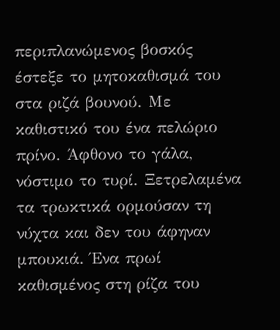περιπλανώμενος βοσκός έστεξε το μητοκαθισμά του στα ριζά βουνού. Με καθιστικό του ένα πελώριο πρίνο. Άφθονο το γάλα, νόστιμο το τυρί. Ξετρελαμένα τα τρωκτικά ορμούσαν τη νύχτα και δεν του άφηναν μπουκιά. Ένα πρωί καθισμένος στη ρίζα του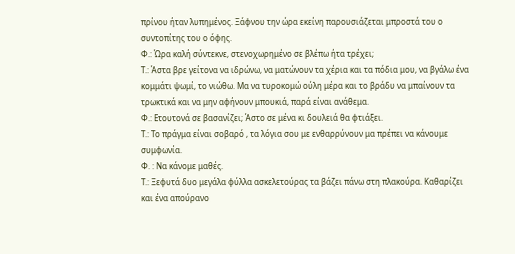πρίνου ήταν λυπημένος. Ξάφνου την ώρα εκείνη παρουσιάζεται μπροστά του ο συντοπίτης του ο όφης.
Φ.: Ώρα καλή σύντεκνε, στενοχωρημένο σε βλέπω ήτα τρέχει;
Τ.: Άστα βρε γείτονα να ιδρώνω, να ματώνουν τα χέρια και τα πόδια μου, να βγάλω ένα κομμάτι ψωμί, το νιώθω. Μα να τυροκομώ ούλη μέρα και το βράδυ να μπαίνουν τα τρωκτικά και να μην αφήνουν μπουκιά, παρά είναι ανάθεμα.
Φ.: Ετουτονά σε βασανίζει; Άστο σε μένα κι δουλειά θα φτιάξει.
Τ.: Το πράγμα είναι σοβαρό , τα λόγια σου με ενθαρρύνουν μα πρέπει να κάνουμε συμφωνία.
Φ. : Να κάνομε μαθές.
Τ.: Ξεφυτά δυο μεγάλα φύλλα ασκελετούρας τα βάζει πάνω στη πλακούρα. Καθαρίζει και ένα απούρανο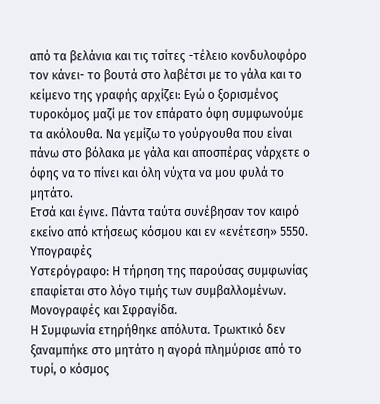από τα βελάνια και τις τσίτες -τέλειο κονδυλοφόρο τον κάνει- το βουτά στο λαβέτσι με το γάλα και το κείμενο της γραφής αρχίζει: Εγώ ο ξορισμένος τυροκόμος μαζί με τον επάρατο όφη συμφωνούμε τα ακόλουθα. Να γεμίζω το γούργουθα που είναι πάνω στο βόλακα με γάλα και αποσπέρας νάρχετε ο όφης να το πίνει και όλη νύχτα να μου φυλά το μητάτο.
Ετσά και έγινε. Πάντα ταύτα συνέβησαν τον καιρό εκείνο από κτήσεως κόσμου και εν «ενέτεση» 5550.
Υπογραφές
Υστερόγραφο: Η τήρηση της παρούσας συμφωνίας επαφίεται στο λόγο τιμής των συμβαλλομένων.
Μονογραφές και Σφραγίδα.
Η Συμφωνία ετηρήθηκε απόλυτα. Τρωκτικό δεν ξαναμπήκε στο μητάτο η αγορά πλημύρισε από το τυρί, ο κόσμος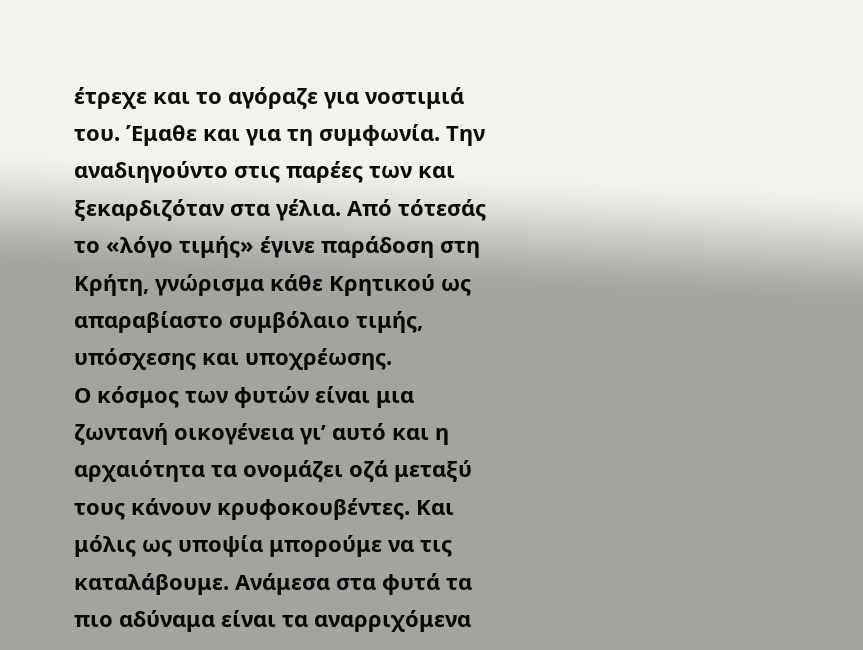έτρεχε και το αγόραζε για νοστιμιά του. Έμαθε και για τη συμφωνία. Την αναδιηγούντο στις παρέες των και ξεκαρδιζόταν στα γέλια. Από τότεσάς το «λόγο τιμής» έγινε παράδοση στη Κρήτη, γνώρισμα κάθε Κρητικού ως απαραβίαστο συμβόλαιο τιμής, υπόσχεσης και υποχρέωσης.
Ο κόσμος των φυτών είναι μια ζωντανή οικογένεια γι’ αυτό και η αρχαιότητα τα ονομάζει οζά μεταξύ τους κάνουν κρυφοκουβέντες. Και μόλις ως υποψία μπορούμε να τις καταλάβουμε. Ανάμεσα στα φυτά τα πιο αδύναμα είναι τα αναρριχόμενα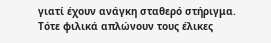γιατί έχουν ανάγκη σταθερό στήριγμα. Τότε φιλικά απλώνουν τους έλικες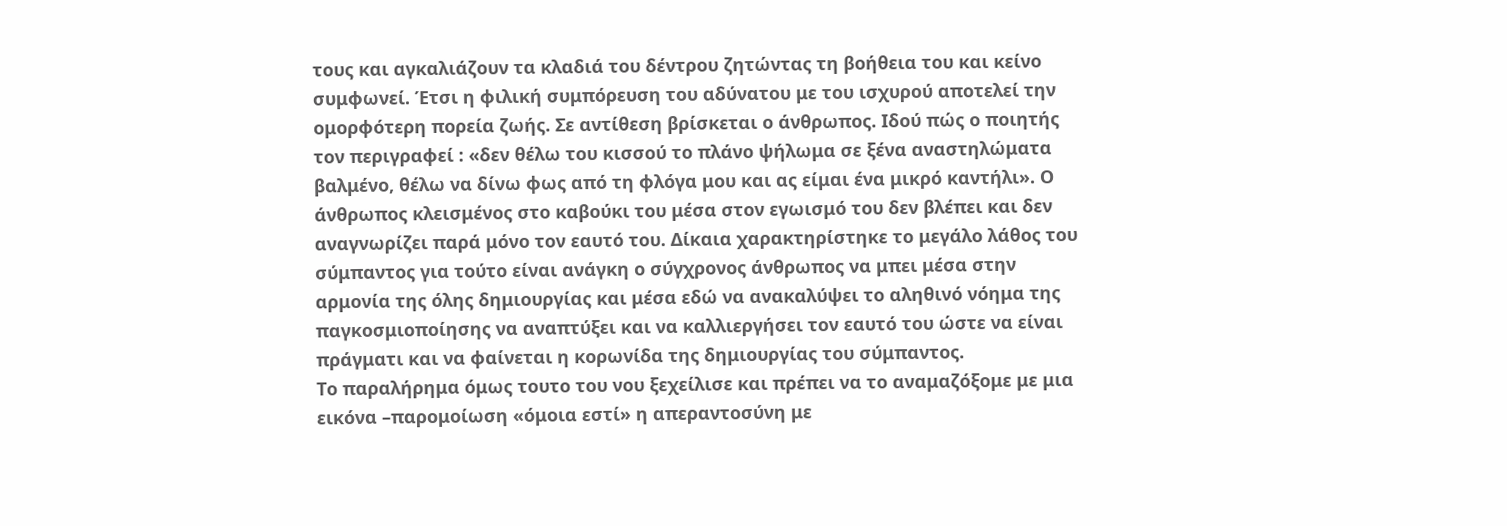τους και αγκαλιάζουν τα κλαδιά του δέντρου ζητώντας τη βοήθεια του και κείνο συμφωνεί. Έτσι η φιλική συμπόρευση του αδύνατου με του ισχυρού αποτελεί την ομορφότερη πορεία ζωής. Σε αντίθεση βρίσκεται ο άνθρωπος. Ιδού πώς ο ποιητής τον περιγραφεί : «δεν θέλω του κισσού το πλάνο ψήλωμα σε ξένα αναστηλώματα βαλμένο, θέλω να δίνω φως από τη φλόγα μου και ας είμαι ένα μικρό καντήλι». Ο άνθρωπος κλεισμένος στο καβούκι του μέσα στον εγωισμό του δεν βλέπει και δεν αναγνωρίζει παρά μόνο τον εαυτό του. Δίκαια χαρακτηρίστηκε το μεγάλο λάθος του σύμπαντος για τούτο είναι ανάγκη ο σύγχρονος άνθρωπος να μπει μέσα στην αρμονία της όλης δημιουργίας και μέσα εδώ να ανακαλύψει το αληθινό νόημα της παγκοσμιοποίησης να αναπτύξει και να καλλιεργήσει τον εαυτό του ώστε να είναι πράγματι και να φαίνεται η κορωνίδα της δημιουργίας του σύμπαντος.
Το παραλήρημα όμως τουτο του νου ξεχείλισε και πρέπει να το αναμαζόξομε με μια εικόνα –παρομοίωση «όμοια εστί» η απεραντοσύνη με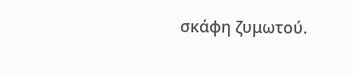σκάφη ζυμωτού.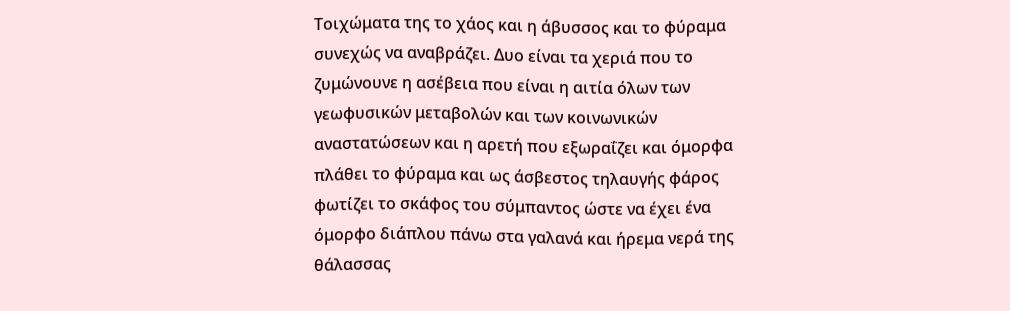Τοιχώματα της το χάος και η άβυσσος και το φύραμα συνεχώς να αναβράζει. Δυο είναι τα χεριά που το ζυμώνουνε η ασέβεια που είναι η αιτία όλων των γεωφυσικών μεταβολών και των κοινωνικών αναστατώσεων και η αρετή που εξωραΐζει και όμορφα πλάθει το φύραμα και ως άσβεστος τηλαυγής φάρος φωτίζει το σκάφος του σύμπαντος ώστε να έχει ένα όμορφο διάπλου πάνω στα γαλανά και ήρεμα νερά της θάλασσας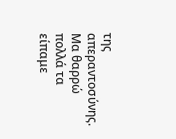της απεραντοσύνης.
Μα θαρρώ πολλά τα είπαμε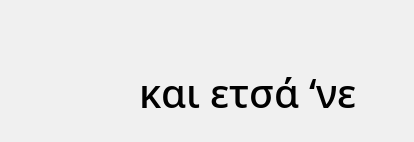και ετσά ‘νε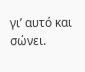γι’ αυτό και σώνει.